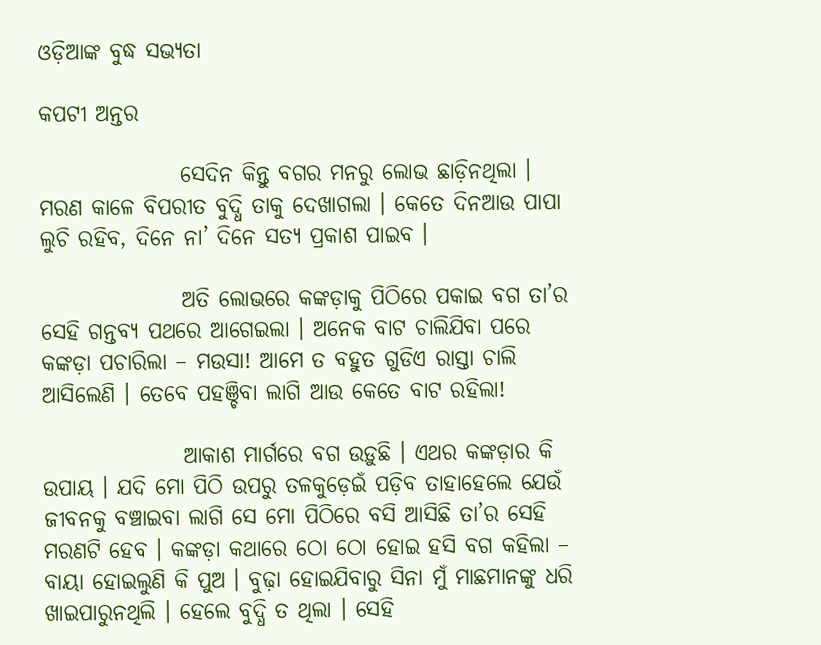ଓଡ଼ିଆଙ୍କ ବୁଦ୍ଧ ସଭ୍ୟତା

କପଟୀ ଅନ୍ତର

                ସେଦିନ କିନ୍ତୁ ବଗର ମନରୁ ଲୋଭ ଛାଡ଼ିନଥିଲା । ମରଣ କାଳେ ବିପରୀତ ବୁଦ୍ଧି ତାକୁ ଦେଖାଗଲା । କେତେ ଦିନଆଉ ପାପା ଲୁଚି ରହିବ, ଦିନେ ନା’ ଦିନେ ସତ୍ୟ ପ୍ରକାଶ ପାଇବ ।

                ଅତି ଲୋଭରେ କଙ୍କଡ଼ାକୁ ପିଠିରେ ପକାଇ ବଗ ତା’ର ସେହି ଗନ୍ତବ୍ୟ ପଥରେ ଆଗେଇଲା । ଅନେକ ବାଟ ଚାଲିଯିବା ପରେ କଙ୍କଡ଼ା ପଚାରିଲା – ମଉସା! ଆମେ ତ ବହୁତ ଗୁଡିଏ ରାସ୍ତା ଚାଲି ଆସିଲେଣି । ତେବେ ପହଞ୍ଚିବା ଲାଗି ଆଉ କେତେ ବାଟ ରହିଲା!

                ଆକାଶ ମାର୍ଗରେ ବଗ ଉଡ଼ୁଛି । ଏଥର କଙ୍କଡ଼ାର କି ଉପାୟ । ଯଦି ମୋ ପିଠି ଉପରୁ ତଳକୁଡ଼େଇଁ ପଡ଼ିବ ତାହାହେଲେ ଯେଉଁ ଜୀବନକୁ ବଞ୍ଚାଇବା ଲାଗି ସେ ମୋ ପିଠିରେ ବସି ଆସିଛି ତା’ର ସେହି ମରଣଟି ହେବ । କଙ୍କଡ଼ା କଥାରେ ଠୋ ଠୋ ହୋଇ ହସି ବଗ କହିଲା – ବାୟା ହୋଇଲୁଣି କି ପୁଅ । ବୁଢ଼ା ହୋଇଯିବାରୁ ସିନା ମୁଁ ମାଛମାନଙ୍କୁ ଧରି ଖାଇପାରୁନଥିଲି । ହେଲେ ବୁଦ୍ଧି ତ ଥିଲା । ସେହି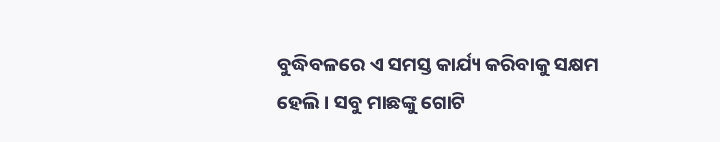ବୁଦ୍ଧିବଳରେ ଏ ସମସ୍ତ କାର୍ଯ୍ୟ କରିବାକୁ ସକ୍ଷମ ହେଲି । ସବୁ ମାଛଙ୍କୁ ଗୋଟି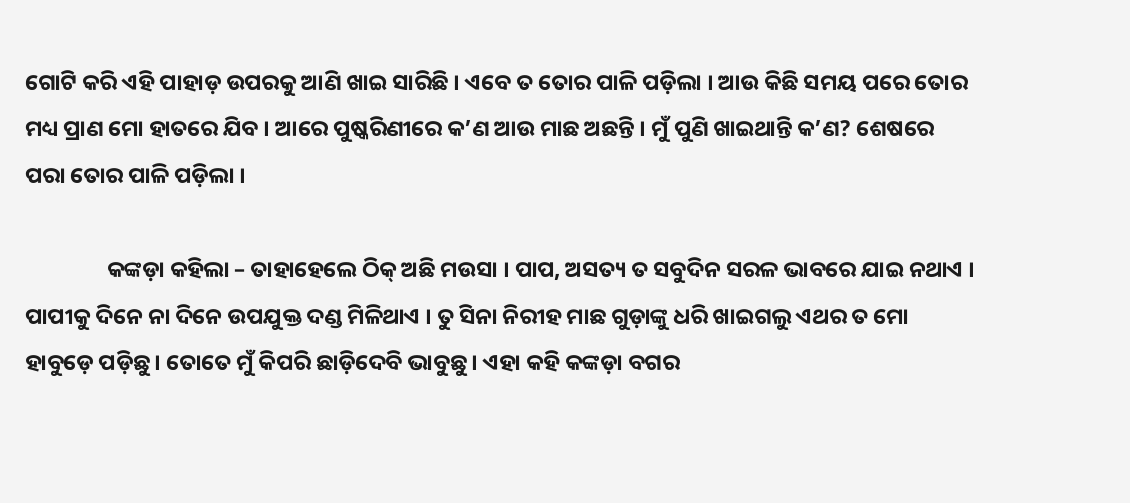ଗୋଟି କରି ଏହି ପାହାଡ଼ ଉପରକୁ ଆଣି ଖାଇ ସାରିଛି । ଏବେ ତ ତୋର ପାଳି ପଡ଼ିଲା । ଆଉ କିଛି ସମୟ ପରେ ତୋର ମଧ୍ୟ ପ୍ରାଣ ମୋ ହାତରେ ଯିବ । ଆରେ ପୁଷ୍କରିଣୀରେ କ’ଣ ଆଉ ମାଛ ଅଛନ୍ତି । ମୁଁ ପୁଣି ଖାଇଥାନ୍ତି କ’ଣ? ଶେଷରେ ପରା ତୋର ପାଳି ପଡ଼ିଲା ।

                କଙ୍କଡ଼ା କହିଲା – ତାହାହେଲେ ଠିକ୍ ଅଛି ମଉସା । ପାପ, ଅସତ୍ୟ ତ ସବୁଦିନ ସରଳ ଭାବରେ ଯାଇ ନଥାଏ । ପାପୀକୁ ଦିନେ ନା ଦିନେ ଉପଯୁକ୍ତ ଦଣ୍ଡ ମିଳିଥାଏ । ତୁ ସିନା ନିରୀହ ମାଛ ଗୁଡ଼ାଙ୍କୁ ଧରି ଖାଇଗଲୁ ଏଥର ତ ମୋ ହାବୁଡ଼େ ପଡ଼ିଛୁ । ତୋତେ ମୁଁ କିପରି ଛାଡ଼ିଦେବି ଭାବୁଛୁ । ଏହା କହି କଙ୍କଡ଼ା ବଗର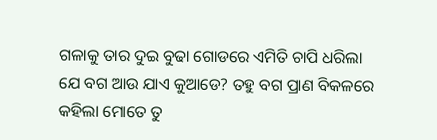ଗଳାକୁ ତାର ଦୁଇ ବୁଢା ଗୋଡରେ ଏମିତି ଚାପି ଧରିଲା ଯେ ବଗ ଆଉ ଯାଏ କୁଆଡେ? ତହୁ ବଗ ପ୍ରାଣ ବିକଳରେ କହିଲା ମୋତେ ତୁ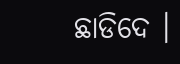ଛାଡିଦେ ।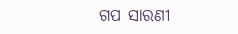ଗପ ସାରଣୀ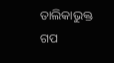ତାଲିକାଭୁକ୍ତ ଗପ